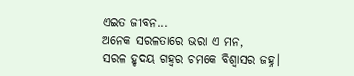ଏଇତ ଜୀବନ...
ଅନେକ ସରଳତାରେ ଭରା ଏ ମନ,
ସରଳ ହୃଦୟ ଗହ୍ଵର ଚମକେ ବିଶ୍ଵାସର ଜହ୍ନ।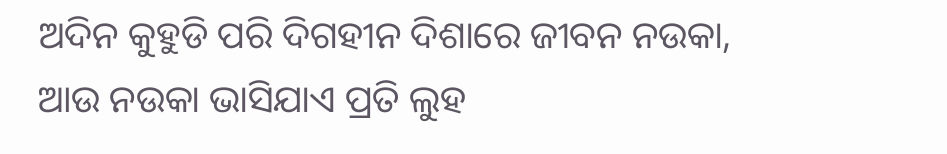ଅଦିନ କୁହୁଡି ପରି ଦିଗହୀନ ଦିଶାରେ ଜୀବନ ନଉକା,
ଆଉ ନଉକା ଭାସିଯାଏ ପ୍ରତି ଲୁହ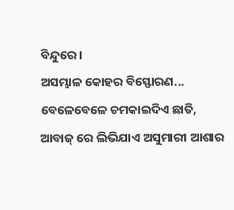ବିନ୍ଦୁରେ।
ଅସମ୍ଭାଳ କୋହର ବିସ୍ଫୋରଣ...
ବେଳେବେଳେ ଚମକାଇଦିଏ ଛାତି,
ଆବାଜ୍ ରେ ଲିଭିଯାଏ ଅସୁମାରୀ ଆଶାର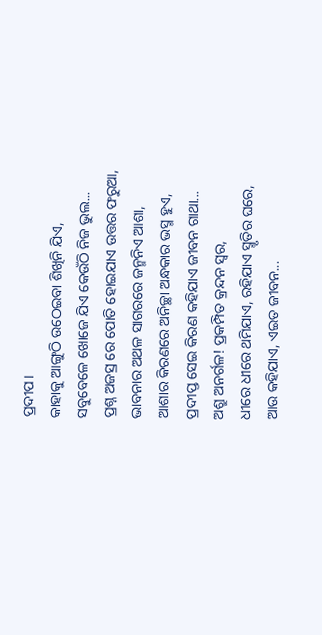ପ୍ରଦୀପ।
କାହାକୁ ଆଙ୍ଗୁଠି ଉଠେଇବା ଶିଖିନି ଯିଏ,
ସବୁବେଳେ ଖୋଜେ ଯିଏ କେଉଁଠି ନିଜ ଭୁଲ...
ପ୍ରଶ୍ନ ଅଜସ୍ର ରେ ପୋତି ହୋଇଯାଏ ଉତ୍ତର ଫରୁଆ,
ଭାବନାର ଅଥଳ ସାଗରରେ ଜନ୍ମନିଏ ଆଶା,
ଆଶାର କିରଣରେ ଅନିଚ୍ଛା ଅନ୍ଧକାର ଭସ୍ମ ହୁଏ,
ପ୍ରଦୀପ୍ତ ସେଇ କିରଣ କହିଯାଏ ଜୀବନ ଗାଥା...
ଅଶ୍ରୁ ଅନର୍ଗଳ! ପ୍ରକମ୍ପିତ କ୍ରନ୍ଦନ ସ୍ବର,
ଧୀରେ ଧୀରେ ଥମିଯାଏ, ରହିଯାଏ ସ୍ମୃତିର ଘରେ,
ଆଉ କହିଯାଏ, ଏଇତ ଜୀବନ...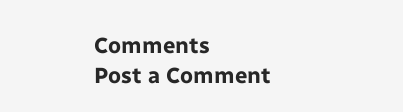Comments
Post a Comment